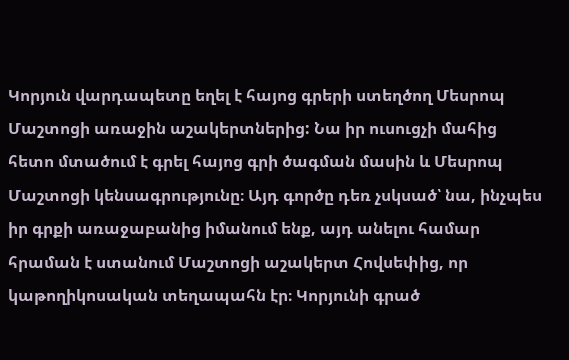Կորյուն վարդապետը եղել է հայոց գրերի ստեղծող Մեսրոպ Մաշտոցի առաջին աշակերտներից: Նա իր ուսուցչի մահից հետո մտածում է գրել հայոց գրի ծագման մասին և Մեսրոպ Մաշտոցի կենսագրությունը։ Այդ գործը դեռ չսկսած՝ նա, ինչպես իր գրքի առաջաբանից իմանում ենք, այդ անելու համար հրաման է ստանում Մաշտոցի աշակերտ Հովսեփից, որ կաթողիկոսական տեղապահն էր։ Կորյունի գրած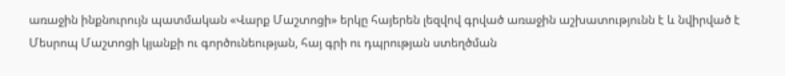առաջին ինքնուրույն պատմական «Վարք Մաշտոցի» երկը հայերեն լեզվով գրված առաջին աշխատությունն է և նվիրված է Մեսրոպ Մաշտոցի կյանքի ու գործունեության, հայ գրի ու դպրության ստեղծման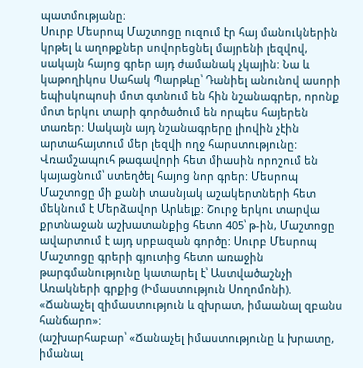պատմությանը։
Սուրբ Մեսրոպ Մաշտոցը ուզում էր հայ մանուկներին կրթել և աղոթքներ սովորեցնել մայրենի լեզվով, սակայն հայոց գրեր այդ ժամանակ չկային: Նա և կաթողիկոս Սահակ Պարթևը՝ Դանիել անունով ասորի եպիսկոպոսի մոտ գտնում են հին նշանագրեր, որոնք մոտ երկու տարի գործածում են որպես հայերեն տառեր: Սակայն այդ նշանագրերը լիովին չէին արտահայտում մեր լեզվի ողջ հարստությունը: Վռամշապուհ թագավորի հետ միասին որոշում են կայացնում՝ ստեղծել հայոց նոր գրեր: Մեսրոպ Մաշտոցը մի քանի տասնյակ աշակերտների հետ մեկնում է Մերձավոր Արևելք: Շուրջ երկու տարվա քրտնաջան աշխատանքից հետո 405՝ թ-ին, Մաշտոցը ավարտում է այդ սրբազան գործը: Սուրբ Մեսրոպ Մաշտոցը գրերի գյուտից հետո առաջին թարգմանությունը կատարել է՝ Աստվածաշնչի Առակների գրքից (Իմաստություն Սողոմոնի).
«Ճանաչել զիմաստություն և զխրատ, իմաանալ զբանս հանճարո»:
(աշխարհաբար՝ «Ճանաչել իմաստությունը և խրատը, իմանալ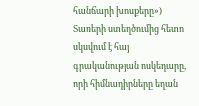հանճարի խոսքերը»)
Տառերի ստեղծումից հետո սկսվում է հայ գրականության ոսկեդարը, որի հիմնադիրները եղան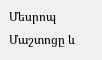Մեսրոպ Մաշտոցը և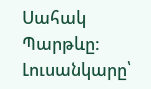Սահակ Պարթևը:
Լուսանկարը՝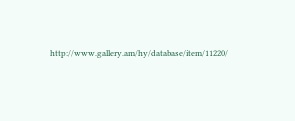http://www.gallery.am/hy/database/item/11220/